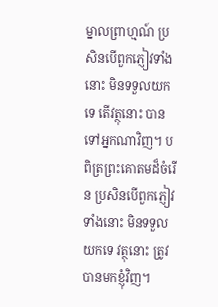ម្នាលព្រាហ្មណ៍ ប្រសិនបើពួកភ្ញៀវទាំងនោះ មិនទទួលយកទេ តើវត្ថុនោះ បានទៅអ្នកណាវិញ។ បពិត្រព្រះគោតមដ៏ចំរើន ប្រសិនបើពួកភ្ញៀវទាំងនោះ មិនទទួលយកទេ វត្ថុនោះ ត្រូវបានមកខ្ញុំវិញ។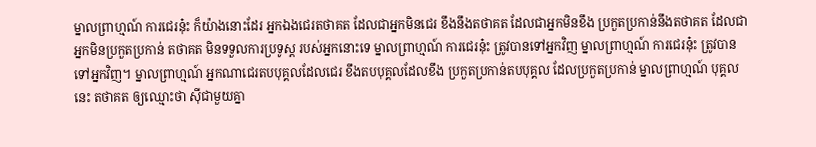ម្នាលព្រាហ្មណ៍ ការជេរនុ៎ះ ក៏យ៉ាងនោះដែរ អ្នកឯងជេរតថាគត ដែលជាអ្នកមិនជេរ ខឹងនឹងតថាគត ដែលជាអ្នកមិនខឹង ប្រកួតប្រកាន់នឹងតថាគត ដែលជាអ្នកមិនប្រកួតប្រកាន់ តថាគត មិនទទួលការប្រទូស្ត របស់អ្នកនោះទេ ម្នាលព្រាហ្មណ៍ ការជេរនុ៎ះ ត្រូវបានទៅអ្នកវិញ ម្នាលព្រាហ្មណ៍ ការជេរនុ៎ះ ត្រូវបានទៅអ្នកវិញ។ ម្នាលព្រាហ្មណ៍ អ្នកណាជេរតបបុគ្គលដែលជេរ ខឹងតបបុគ្គលដែលខឹង ប្រកួតប្រកាន់តបបុគ្គល ដែលប្រកួតប្រកាន់ ម្នាលព្រាហ្មណ៍ បុគ្គលនេះ តថាគត ឲ្យឈ្មោះថា ស៊ីជាមួយគ្នា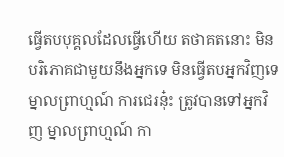ធ្វើតបបុគ្គលដែលធ្វើហើយ តថាគតនោះ មិនបរិភោគជាមួយនឹងអ្នកទេ មិនធ្វើតបអ្នកវិញទេ ម្នាលព្រាហ្មណ៍ ការជេរនុ៎ះ ត្រូវបានទៅអ្នកវិញ ម្នាលព្រាហ្មណ៍ កា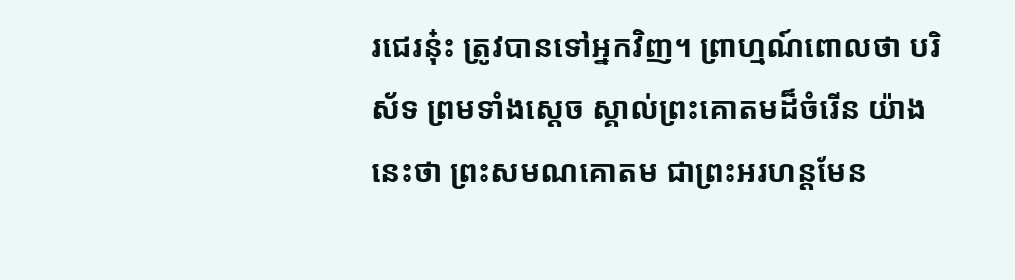រជេរនុ៎ះ ត្រូវបានទៅអ្នកវិញ។ ព្រាហ្មណ៍ពោលថា បរិស័ទ ព្រមទាំងស្តេច ស្គាល់ព្រះគោតមដ៏ចំរើន យ៉ាងនេះថា ព្រះសមណគោតម ជាព្រះអរហន្តមែន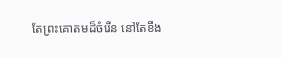តែព្រះគោតមដ៏ចំរើន នៅតែខឹង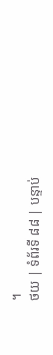។
ថយ | ទំព័រទី ៨៨ | បន្ទាប់